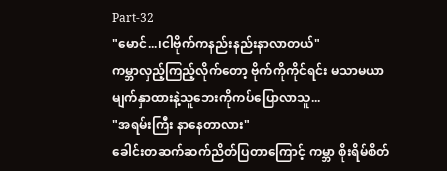Part-32
"မောင်...၊ငါဗိုက်ကနည်းနည်းနာလာတယ်"
ကမ္ဘာလှည့်ကြည့်လိုက်တော့ ဗိုက်ကိုကိုင်ရင်း မသာမယာမျက်နှာထားနဲ့သူဘေးကိုကပ်ပြောလာသူ...
"အရမ်းကြီး နာနေတာလား"
ခေါင်းတဆက်ဆက်ညိတ်ပြတာကြောင့် ကမ္ဘာ စိုးရိမ်စိတ်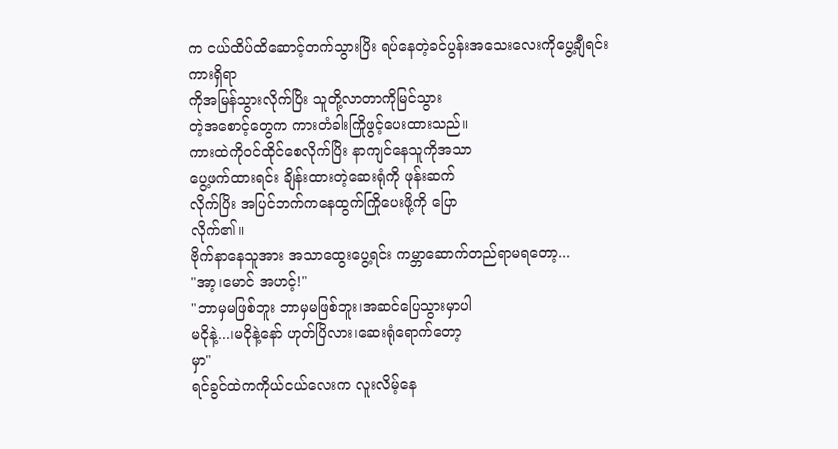က ငယ်ထိပ်ထိဆောင့်တက်သွားပြိး ရပ်နေတဲ့ခင်ပွန်းအသေးလေးကိုပွေ့ချီရင်း ကားရှိရာ
ကိုအမြန်သွားလိုက်ပြိး သူတို့လာတာကိုမြင်သွား
တဲ့အစောင့်တွေက ကားတံခါးကြိုဖွင့်ပေးထားသည်။
ကားထဲကိုဝင်ထိုင်စေလိုက်ပြိး နာကျင်နေသူကိုအသာ
ပွေ့ဖက်ထားရင်း ချိန်းထားတဲ့ဆေးရုံကို ဖုန်းဆက်
လိုက်ပြိး အပြင်ဘက်ကနေထွက်ကြိုပေးဖို့ကို ပြော
လိုက်၏။
ဗိုက်နာနေသူအား အသာထွေးပွေ့ရင်း ကမ္ဘာဆောက်တည်ရာမရတော့...
"အာ့၊မောင် အဟင့်!"
"ဘာမှမဖြစ်ဘူး ဘာမှမဖြစ်ဘူး၊အဆင်ပြေသွားမှာပါ
မငိုနဲ့...၊မငိုနဲ့နော် ဟုတ်ပြိလား၊ဆေးရုံရောက်တော့
မှာ"
ရင်ခွင်ထဲကကိုယ်ငယ်လေးက လူးလိမ့်နေ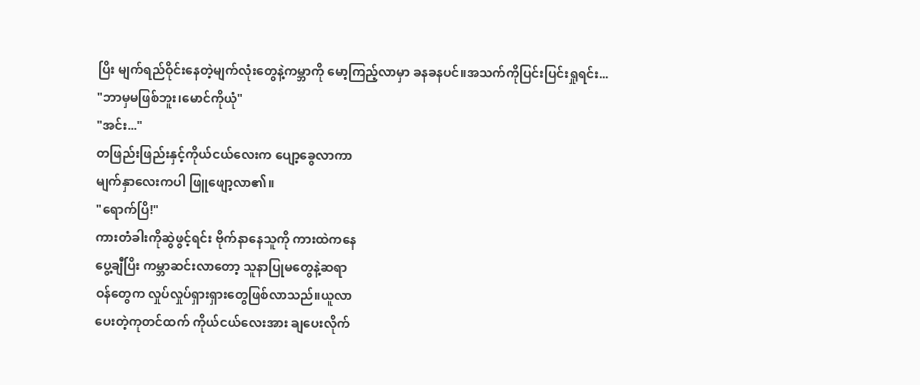ပြိး မျက်ရည်ဝိုင်းနေတဲ့မျက်လုံးတွေနဲ့ကမ္ဘာကို မော့ကြည့်လာမှာ ခနခနပင်။အသက်ကိုပြင်းပြင်းရှုရင်း...
"ဘာမှမဖြစ်ဘူး၊မောင်ကိုယုံ"
"အင်း..."
တဖြည်းဖြည်းနှင့်ကိုယ်ငယ်လေးက ပျော့ခွေလာကာ
မျက်နှာလေးကပါ ဖြူဖျော့လာ၏။
"ရောက်ပြိ!"
ကားတံခါးကိုဆွဲဖွင့်ရင်း ဗိုက်နာနေသူကို ကားထဲကနေ
ပွေ့ချီပြိး ကမ္ဘာဆင်းလာတော့ သူနာပြုမတွေနဲ့ဆရာ
ဝန်တွေက လှုပ်လှုပ်ရှားရှားတွေဖြစ်လာသည်။ယူလာ
ပေးတဲ့ကုတင်ထက် ကိုယ်ငယ်လေးအား ချပေးလိုက်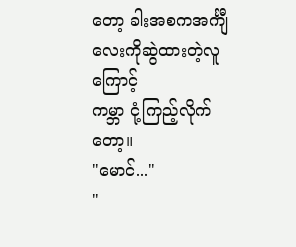တော့ ခါးအစကအင်္ကျီလေးကိုဆွဲထားတဲ့လူကြောင့်
ကမ္ဘာ ငုံ့ကြည့်လိုက်တော့။
"မောင်..."
"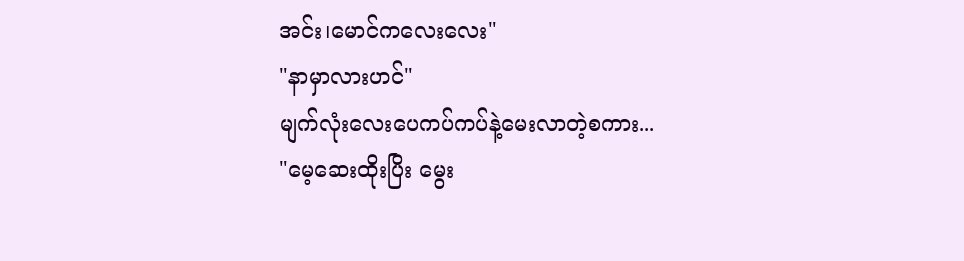အင်း၊မောင်ကလေးလေး"
"နာမှာလားဟင်"
မျက်လုံးလေးပေကပ်ကပ်နဲ့မေးလာတဲ့စကား...
"မေ့ဆေးထိုးပြိး မွေး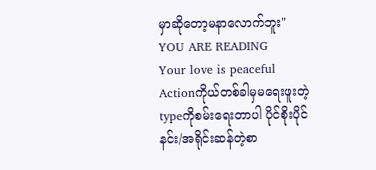မှာဆိုတော့မနာလောက်ဘူး"
YOU ARE READING
Your love is peaceful
Actionကိုယ်တစ်ခါမှမရေးဖူးတဲ့typeကိုစမ်းရေးတာပါ ပိုင်စိုးပိုင်နင်း/အရိုင်းဆန်တဲ့စာ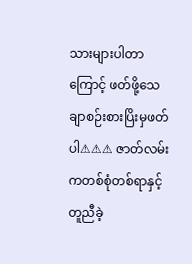သားများပါတာကြောင့် ဖတ်ဖို့သေချာစဉ်းစားပြိးမှဖတ်ပါ⚠⚠⚠ ဇာတ်လမ်းကတစ်စုံတစ်ရာနှင့်တူညီခဲ့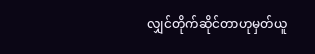လျှင်တိုက်ဆိုင်တာဟုမှတ်ယူ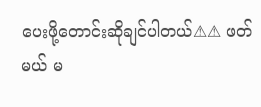ပေးဖို့တောင်းဆိုချင်ပါတယ်⚠⚠ ဖတ်မယ် မ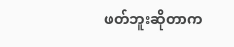ဖတ်ဘူးဆိုတာက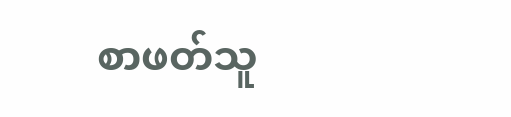စာဖတ်သူ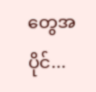တွေအပိုင်...